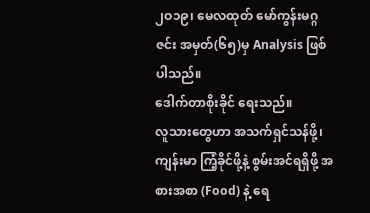၂ဝ၁၉၊ မေလထုတ် မော်ကွန်းမဂ္ဂဇင်း အမှတ်(၆၅)မှ Analysis ဖြစ်ပါသည်။
ဒေါက်တာစိုးခိုင် ရေးသည်။
လူသားတွေဟာ အသက်ရှင်သန်ဖို့၊ ကျန်းမာ ကြံ့ခိုင်ဖို့နဲ့ စွမ်းအင်ရရှိဖို့ အစားအစာ (Food) နဲ့ ရေ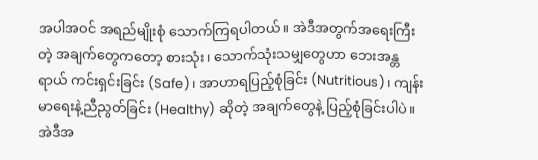အပါအဝင် အရည်မျိုးစုံ သောက်ကြရပါတယ်။ အဲဒီအတွက်အရေးကြီးတဲ့ အချက်တွေကတော့ စားသုံး၊ သောက်သုံးသမျှတွေဟာ ဘေးအန္တရာယ် ကင်းရှင်းခြင်း (Safe)၊ အာဟာရပြည့်စုံခြင်း (Nutritious)၊ ကျန်းမာရေးနဲ့ညီညွတ်ခြင်း (Healthy) ဆိုတဲ့ အချက်တွေနဲ့ ပြည့်စုံခြင်းပါပဲ။
အဲဒီအ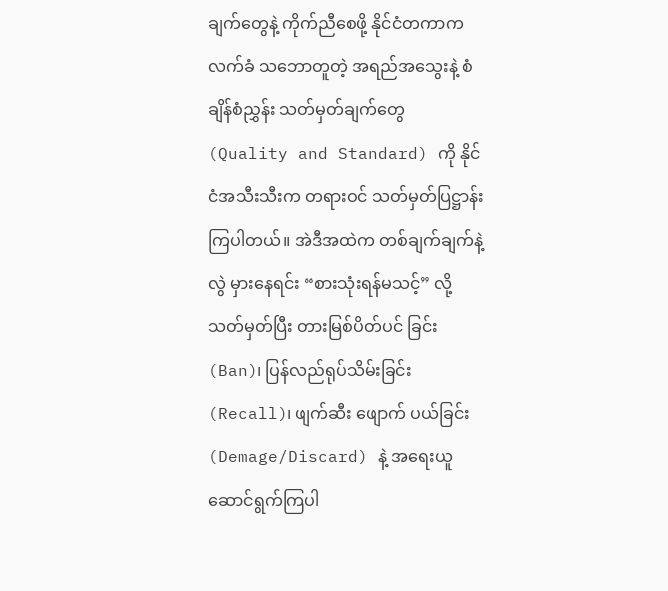ချက်တွေနဲ့ ကိုက်ညီစေဖို့ နိုင်ငံတကာက လက်ခံ သဘောတူတဲ့ အရည်အသွေးနဲ့ စံချိန်စံညွှန်း သတ်မှတ်ချက်တွေ (Quality and Standard) ကို နိုင်ငံအသီးသီးက တရားဝင် သတ်မှတ်ပြဋ္ဌာန်းကြပါတယ်။ အဲဒီအထဲက တစ်ချက်ချက်နဲ့ လွဲ မှားနေရင်း “စားသုံးရန်မသင့်” လို့ သတ်မှတ်ပြီး တားမြစ်ပိတ်ပင် ခြင်း (Ban)၊ ပြန်လည်ရုပ်သိမ်းခြင်း (Recall)၊ ဖျက်ဆီး ဖျောက် ပယ်ခြင်း (Demage/Discard) နဲ့ အရေးယူ ဆောင်ရွက်ကြပါ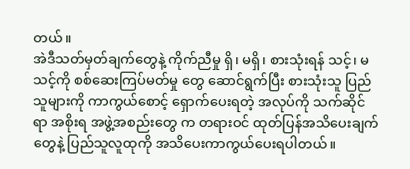တယ်။
အဲဒီသတ်မှတ်ချက်တွေနဲ့ ကိုက်ညီမှု ရှိ၊ မရှိ၊ စားသုံးရန် သင့်၊ မသင့်ကို စစ်ဆေးကြပ်မတ်မှု တွေ ဆောင်ရွက်ပြီး စားသုံးသူ ပြည်သူများကို ကာကွယ်စောင့် ရှောက်ပေးရတဲ့ အလုပ်ကို သက်ဆိုင်ရာ အစိုးရ အဖွဲ့အစည်းတွေ က တရားဝင် ထုတ်ပြန်အသိပေးချက်တွေနဲ့ ပြည်သူလူထုကို အသိပေးကာကွယ်ပေးရပါတယ်။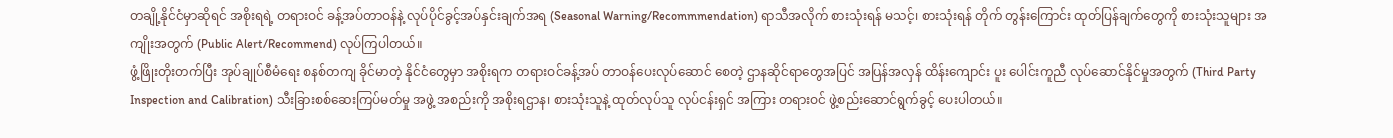တချို့နိုင်ငံမှာဆိုရင် အစိုးရရဲ့ တရားဝင် ခန့်အပ်တာဝန်နဲ့ လုပ်ပိုင်ခွင့်အပ်နှင်းချက်အရ (Seasonal Warning/Recommmendation) ရာသီအလိုက် စားသုံးရန် မသင့်၊ စားသုံးရန် တိုက် တွန်းကြောင်း ထုတ်ပြန်ချက်တွေကို စားသုံးသူများ အကျိုးအတွက် (Public Alert/Recommend) လုပ်ကြပါတယ်။
ဖွံ့ဖြိုးတိုးတက်ပြီး အုပ်ချုပ်စီမံရေး စနစ်တကျ ခိုင်မာတဲ့ နိုင်ငံတွေမှာ အစိုးရက တရားဝင်ခန့်အပ် တာဝန်ပေးလုပ်ဆောင် စေတဲ့ ဌာနဆိုင်ရာတွေအပြင် အပြန်အလှန် ထိန်းကျောင်း ပူး ပေါင်းကူညီ လုပ်ဆောင်နိုင်မှုအတွက် (Third Party Inspection and Calibration) သီးခြားစစ်ဆေးကြပ်မတ်မှု အဖွဲ့ အစည်းကို အစိုးရဌာန၊ စားသုံးသူနဲ့ ထုတ်လုပ်သူ လုပ်ငန်းရှင် အကြား တရားဝင် ဖွဲ့စည်းဆောင်ရွက်ခွင့် ပေးပါတယ်။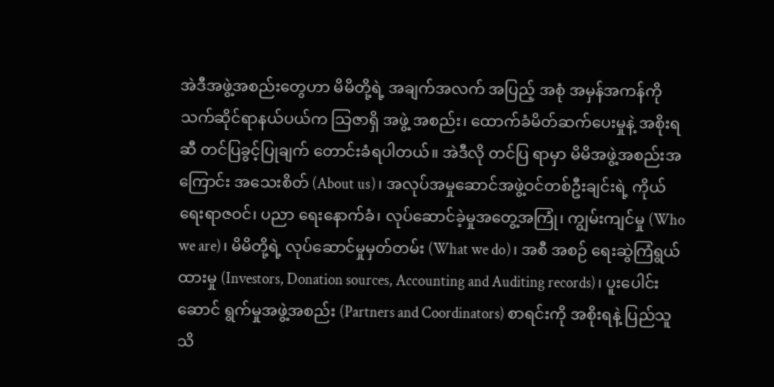အဲဒီအဖွဲ့အစည်းတွေဟာ မိမိတို့ရဲ့ အချက်အလက် အပြည့် အစုံ အမှန်အကန်ကို သက်ဆိုင်ရာနယ်ပယ်က သြဇာရှိ အဖွဲ့ အစည်း၊ ထောက်ခံမိတ်ဆက်ပေးမှုနဲ့ အစိုးရဆီ တင်ပြခွင့်ပြုချက် တောင်းခံရပါတယ်။ အဲဒီလို တင်ပြ ရာမှာ မိမိအဖွဲ့အစည်းအကြောင်း အသေးစိတ် (About us)၊ အလုပ်အမှုဆောင်အဖွဲ့ဝင်တစ်ဦးချင်းရဲ့ ကိုယ်ရေးရာဇဝင်၊ ပညာ ရေးနောက်ခံ၊ လုပ်ဆောင်ခဲ့မှုအတွေ့အကြုံ၊ ကျွမ်းကျင်မှု (Who we are)၊ မိမိတို့ရဲ့ လုပ်ဆောင်မှုမှတ်တမ်း (What we do)၊ အစီ အစဉ် ရေးဆွဲကြံရွယ်ထားမှု (Investors, Donation sources, Accounting and Auditing records)၊ ပူးပေါင်းဆောင် ရွက်မှုအဖွဲ့အစည်း (Partners and Coordinators) စာရင်းကို အစိုးရနဲ့ ပြည်သူသိ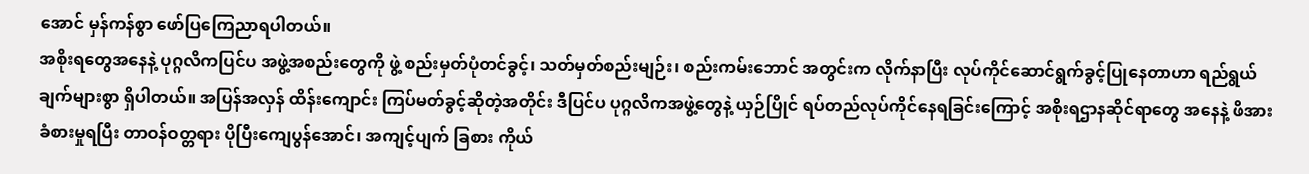အောင် မှန်ကန်စွာ ဖော်ပြကြေညာရပါတယ်။
အစိုးရတွေအနေနဲ့ ပုဂ္ဂလိကပြင်ပ အဖွဲ့အစည်းတွေကို ဖွဲ့ စည်းမှတ်ပုံတင်ခွင့်၊ သတ်မှတ်စည်းမျဉ်း၊ စည်းကမ်းဘောင် အတွင်းက လိုက်နာပြီး လုပ်ကိုင်ဆောင်ရွက်ခွင့်ပြုနေတာဟာ ရည်ရွယ်ချက်များစွာ ရှိပါတယ်။ အပြန်အလှန် ထိန်းကျောင်း ကြပ်မတ်ခွင့်ဆိုတဲ့အတိုင်း ဒီပြင်ပ ပုဂ္ဂလိကအဖွဲ့တွေနဲ့ ယှဉ်ပြိုင် ရပ်တည်လုပ်ကိုင်နေရခြင်းကြောင့် အစိုးရဌာနဆိုင်ရာတွေ အနေနဲ့ ဖိအားခံစားမှုရပြီး တာဝန်ဝတ္တရား ပိုပြီးကျေပွန်အောင်၊ အကျင့်ပျက် ခြစား ကိုယ်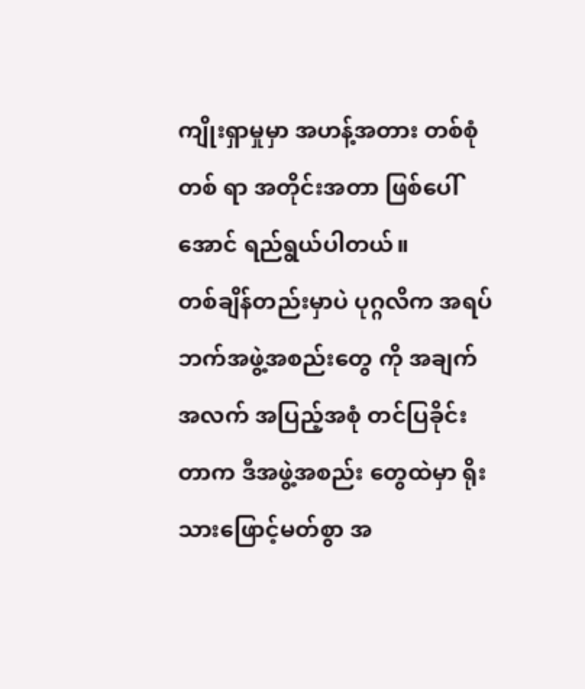ကျိုးရှာမှုမှာ အဟန့်အတား တစ်စုံတစ် ရာ အတိုင်းအတာ ဖြစ်ပေါ်အောင် ရည်ရွယ်ပါတယ်။
တစ်ချိန်တည်းမှာပဲ ပုဂ္ဂလိက အရပ်ဘက်အဖွဲ့အစည်းတွေ ကို အချက်အလက် အပြည့်အစုံ တင်ပြခိုင်းတာက ဒီအဖွဲ့အစည်း တွေထဲမှာ ရိုးသားဖြောင့်မတ်စွာ အ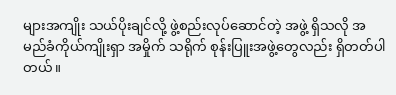များအကျိုး သယ်ပိုးချင်လို့ ဖွဲ့စည်းလုပ်ဆောင်တဲ့ အဖွဲ့ ရှိသလို အမည်ခံကိုယ်ကျိုးရှာ အမှိုက် သရိုက် စုန်းပြူးအဖွဲ့တွေလည်း ရှိတတ်ပါတယ်။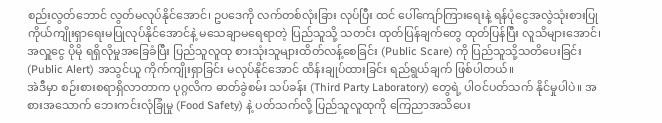စည်းလွတ်ဘောင် လွတ်မလုပ်နိုင်အောင်၊ ဥပဒေကို လက်တစ်လုံးခြား လုပ်ပြီး ထင် ပေါ်ကျော်ကြားရေးနဲ့ ရန်ပုံငွေအလွဲသုံးစားပြု ကိုယ်ကျိုးရှာရေးမပြုလုပ်နိုင်အောင်နဲ့ မသေချာမရေရာတဲ့ ပြည်သူသို့ သတင်း ထုတ်ပြန်ချက်တွေ ထုတ်ပြန်ပြီး လူသိများအောင်၊ အလှူငွေ ပိုမို ရရှိလိုမှုအခြေခံပြီး ပြည်သူလူထု စားသုံးသူများထိတ်လန့်စေခြင်း (Public Scare) ကို ပြည်သူသို့သတိပေးခြင်း (Public Alert) အသွင်ယူ ကိုက်ကျိုးရှာခြင်း မလုပ်နိုင်အောင် ထိန်းချုပ်ထားခြင်း ရည်ရွယ်ချက် ဖြစ်ပါတယ်။
အဲဒီမှာ စဉ်းစားစရာရှိလာတာက ပုဂ္ဂလိက ဓာတ်ခွဲစမ်း သပ်ခန်း (Third Party Laboratory) တွေရဲ့ ပါဝင်ပတ်သက် နိုင်မှုပါပဲ။ အစားအသောက် ဘေးကင်းလုံခြုံမှု (Food Safety) နဲ့ ပတ်သက်လို့ ပြည်သူလူထုကို ကြေညာအသိပေး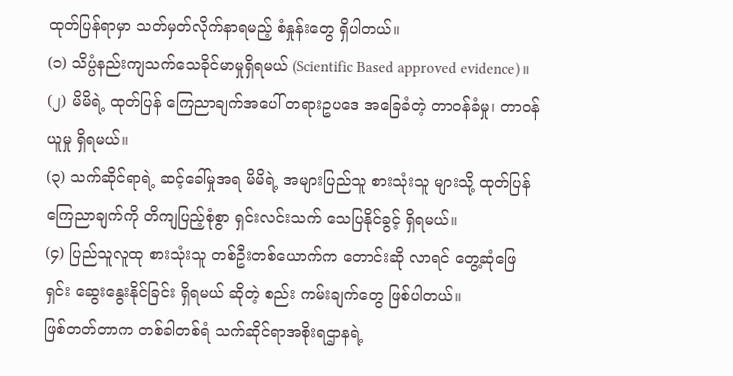ထုတ်ပြန်ရာမှာ သတ်မှတ်လိုက်နာရမည့် စံနှုန်းတွေ ရှိပါတယ်။
(၁) သိပ္ပံနည်းကျသက်သေခိုင်မာမှုရှိရမယ် (Scientific Based approved evidence)။
(၂) မိမိရဲ့ ထုတ်ပြန် ကြေညာချက်အပေါ် တရားဥပဒေ အခြေခံတဲ့ တာဝန်ခံမှု၊ တာဝန်ယူမှု ရှိရမယ်။
(၃) သက်ဆိုင်ရာရဲ့ ဆင့်ခေါ်မှုအရ မိမိရဲ့ အများပြည်သူ စားသုံးသူ များသို့ ထုတ်ပြန်ကြေညာချက်ကို တိကျပြည့်စုံစွာ ရှင်းလင်းသက် သေပြနိုင်ခွင့် ရှိရမယ်။
(၄) ပြည်သူလူထု စားသုံးသူ တစ်ဦးတစ်ယောက်က တောင်းဆို လာရင် တွေ့ဆုံဖြေရှင်း ဆွေးနွေးနိုင်ခြင်း ရှိရမယ် ဆိုတဲ့ စည်း ကမ်းချက်တွေ ဖြစ်ပါတယ်။
ဖြစ်တတ်တာက တစ်ခါတစ်ရံ သက်ဆိုင်ရာအစိုးရဌာနရဲ့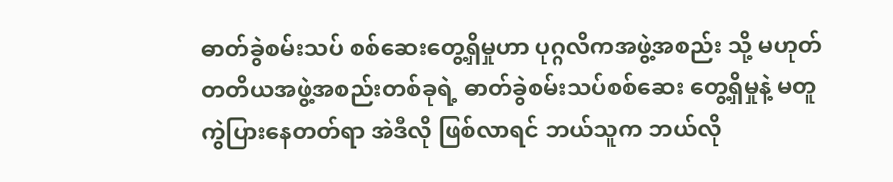ဓာတ်ခွဲစမ်းသပ် စစ်ဆေးတွေ့ရှိမှုဟာ ပုဂ္ဂလိကအဖွဲ့အစည်း သို့ မဟုတ် တတိယအဖွဲ့အစည်းတစ်ခုရဲ့ ဓာတ်ခွဲစမ်းသပ်စစ်ဆေး တွေ့ရှိမှုနဲ့ မတူကွဲပြားနေတတ်ရာ အဲဒီလို ဖြစ်လာရင် ဘယ်သူက ဘယ်လို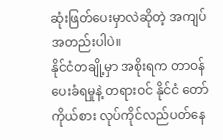ဆုံးဖြတ်ပေးမှာလဲဆိုတဲ့ အကျပ်အတည်းပါပဲ။
နိုင်ငံတချို့မှာ အစိုးရက တာဝန်ပေးခံရမှုနဲ့ တရားဝင် နိုင်ငံ တော်ကိုယ်စား လုပ်ကိုင်လည်ပတ်နေ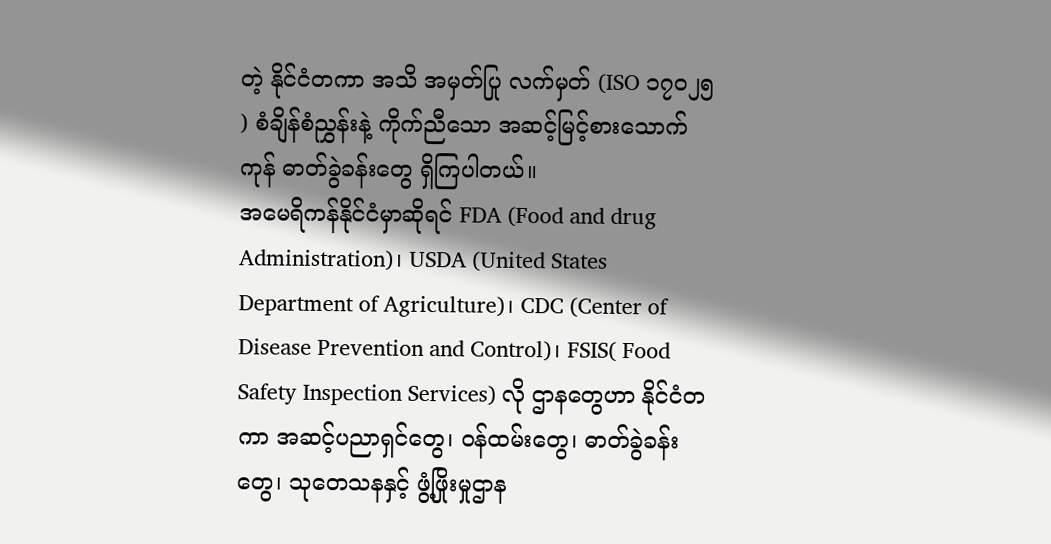တဲ့ နိုင်ငံတကာ အသိ အမှတ်ပြု လက်မှတ် (ISO ၁၇ဝ၂၅ ) စံချိန်စံညွှန်းနဲ့ ကိုက်ညီသော အဆင့်မြင့်စားသောက်ကုန် ဓာတ်ခွဲခန်းတွေ ရှိကြပါတယ်။
အမေရိကန်နိုင်ငံမှာဆိုရင် FDA (Food and drug Administration)၊ USDA (United States Department of Agriculture)၊ CDC (Center of Disease Prevention and Control)၊ FSIS( Food Safety Inspection Services) လို ဌာနတွေဟာ နိုင်ငံတကာ အဆင့်ပညာရှင်တွေ၊ ဝန်ထမ်းတွေ၊ ဓာတ်ခွဲခန်းတွေ၊ သုတေသနနှင့် ဖွံ့ဖြိုးမှုဌာန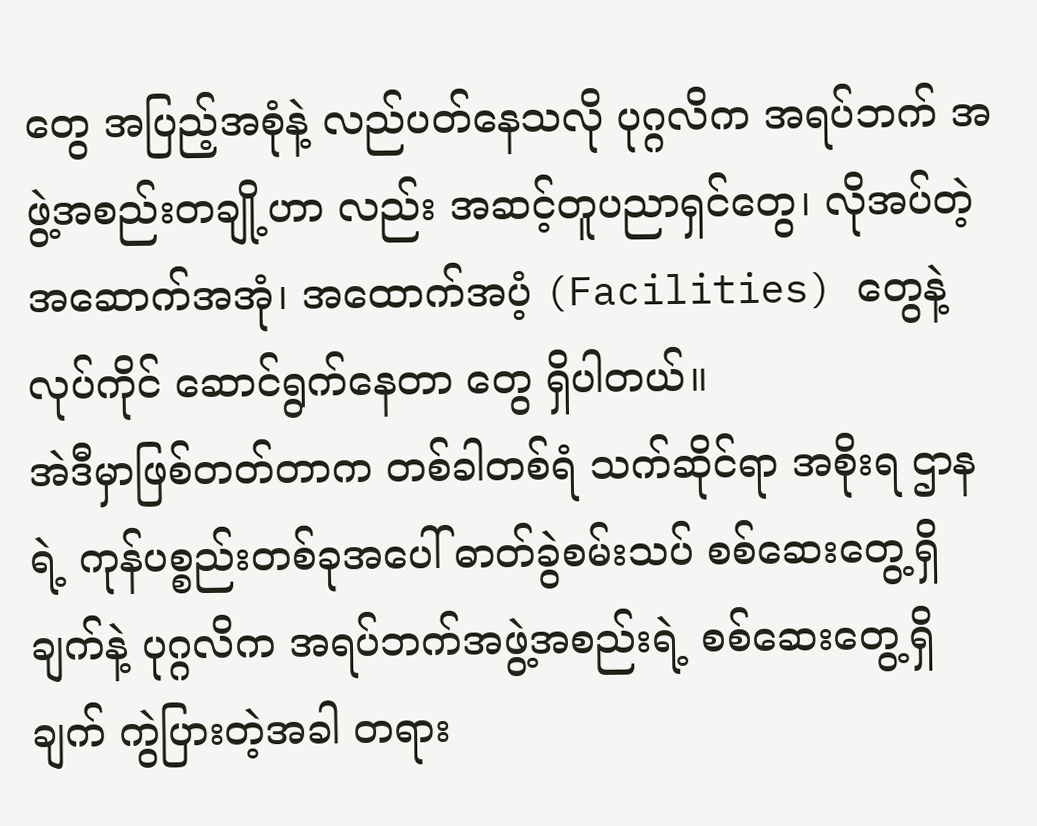တွေ အပြည့်အစုံနဲ့ လည်ပတ်နေသလို ပုဂ္ဂလိက အရပ်ဘက် အဖွဲ့အစည်းတချို့ဟာ လည်း အဆင့်တူပညာရှင်တွေ၊ လိုအပ်တဲ့ အဆောက်အအုံ၊ အထောက်အပံ့ (Facilities) တွေနဲ့ လုပ်ကိုင် ဆောင်ရွက်နေတာ တွေ ရှိပါတယ်။
အဲဒီမှာဖြစ်တတ်တာက တစ်ခါတစ်ရံ သက်ဆိုင်ရာ အစိုးရ ဌာနရဲ့ ကုန်ပစ္စည်းတစ်ခုအပေါ် ဓာတ်ခွဲစမ်းသပ် စစ်ဆေးတွေ့ရှိ ချက်နဲ့ ပုဂ္ဂလိက အရပ်ဘက်အဖွဲ့အစည်းရဲ့ စစ်ဆေးတွေ့ရှိချက် ကွဲပြားတဲ့အခါ တရား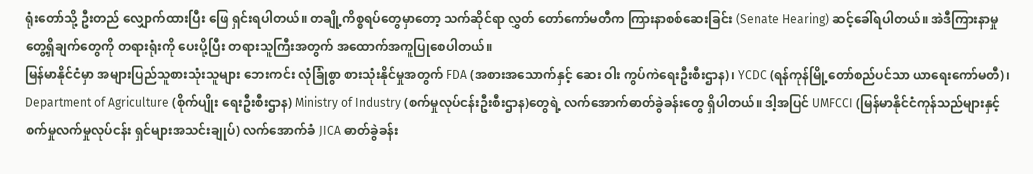ရုံးတော်သို့ ဦးတည် လျှောက်ထားပြီး ဖြေ ရှင်းရပါတယ်။ တချို့ကိစ္စရပ်တွေမှာတော့ သက်ဆိုင်ရာ လွှတ် တော်ကော်မတီက ကြားနာစစ်ဆေးခြင်း (Senate Hearing) ဆင့်ခေါ်ရပါတယ်။ အဲဒီကြားနာမှု တွေ့ရှိချက်တွေကို တရားရုံးကို ပေးပို့ပြီး တရားသူကြီးအတွက် အထောက်အကူပြုစေပါတယ်။
မြန်မာနိုင်ငံမှာ အများပြည်သူစားသုံးသူများ ဘေးကင်း လုံခြုံစွာ စားသုံးနိုင်မှုအတွက် FDA (အစားအသောက်နှင့် ဆေး ဝါး ကွပ်ကဲရေးဦးစီးဌာန)၊ YCDC (ရန်ကုန်မြို့တော်စည်ပင်သာ ယာရေးကော်မတီ)၊ Department of Agriculture (စိုက်ပျိုး ရေးဦးစီးဌာန) Ministry of Industry (စက်မှုလုပ်ငန်းဦးစီးဌာန)တွေရဲ့ လက်အောက်ဓာတ်ခွဲခန်းတွေ ရှိပါတယ်။ ဒါ့အပြင် UMFCCI (မြန်မာနိုင်ငံကုန်သည်များနှင့်စက်မှုလက်မှုလုပ်ငန်း ရှင်များအသင်းချုပ်) လက်အောက်ခံ JICA ဓာတ်ခွဲခန်း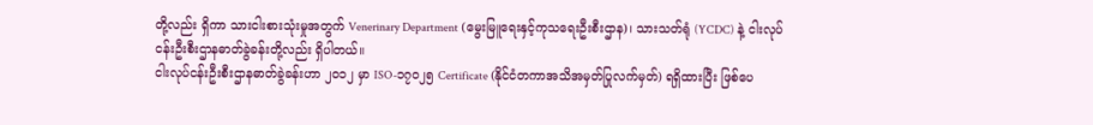တို့လည်း ရှိကာ သားငါးစားသုံးမှုအတွက် Venerinary Department (မွေးမြူရေးနှင့်ကုသရေးဦးစီးဌာန)၊ သားသတ်ရုံ (YCDC) နဲ့ ငါးလုပ်ငန်းဦးစီးဌာနဓာတ်ခွဲခန်းတို့လည်း ရှိပါတယ်။
ငါးလုပ်ငန်းဦးစီးဌာနဓာတ်ခွဲခန်းဟာ ၂ဝ၁၂ မှာ ISO-၁၇ဝ၂၅ Certificate (နိုင်ငံတကာအသိအမှတ်ပြုလက်မှတ်) ရရှိထားပြီး ဖြစ်ပေ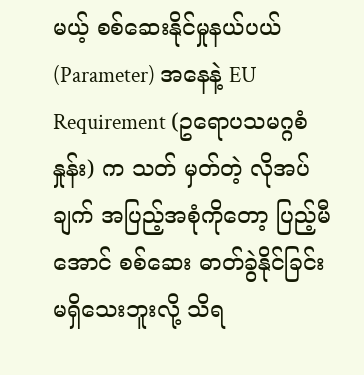မယ့် စစ်ဆေးနိုင်မှုနယ်ပယ် (Parameter) အနေနဲ့ EU Requirement (ဥရောပသမဂ္ဂစံနှုန်း) က သတ် မှတ်တဲ့ လိုအပ်ချက် အပြည့်အစုံကိုတော့ ပြည့်မီအောင် စစ်ဆေး ဓာတ်ခွဲနိုင်ခြင်း မရှိသေးဘူးလို့ သိရ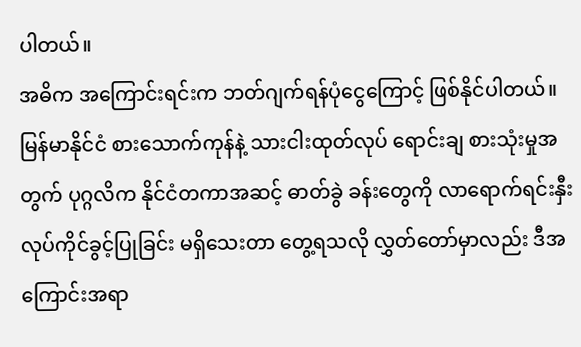ပါတယ်။
အဓိက အကြောင်းရင်းက ဘတ်ဂျက်ရန်ပုံငွေကြောင့် ဖြစ်နိုင်ပါတယ်။ မြန်မာနိုင်ငံ စားသောက်ကုန်နဲ့ သားငါးထုတ်လုပ် ရောင်းချ စားသုံးမှုအတွက် ပုဂ္ဂလိက နိုင်ငံတကာအဆင့် ဓာတ်ခွဲ ခန်းတွေကို လာရောက်ရင်းနှီး လုပ်ကိုင်ခွင့်ပြုခြင်း မရှိသေးတာ တွေ့ရသလို လွှတ်တော်မှာလည်း ဒီအကြောင်းအရာ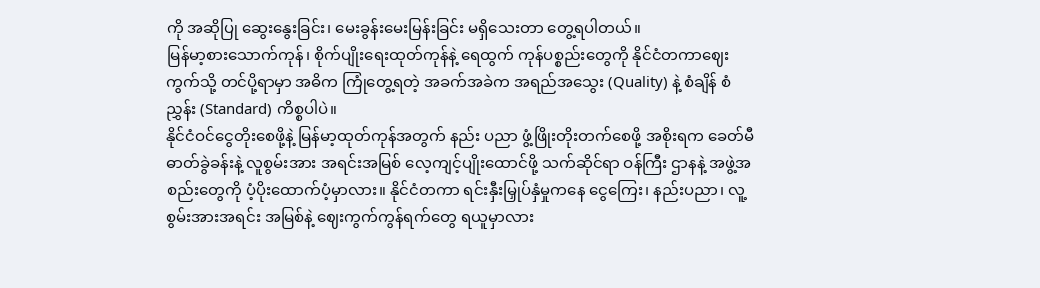ကို အဆိုပြု ဆွေးနွေးခြင်း၊ မေးခွန်းမေးမြန်းခြင်း မရှိသေးတာ တွေ့ရပါတယ်။
မြန်မာ့စားသောက်ကုန်၊ စိုက်ပျိုးရေးထုတ်ကုန်နဲ့ ရေထွက် ကုန်ပစ္စည်းတွေကို နိုင်ငံတကာဈေးကွက်သို့ တင်ပို့ရာမှာ အဓိက ကြုံတွေ့ရတဲ့ အခက်အခဲက အရည်အသွေး (Quality) နဲ့ စံချိန် စံညွှန်း (Standard) ကိစ္စပါပဲ။
နိုင်ငံဝင်ငွေတိုးစေဖို့နဲ့ မြန်မာ့ထုတ်ကုန်အတွက် နည်း ပညာ ဖွံ့ဖြိုးတိုးတက်စေဖို့ အစိုးရက ခေတ်မီဓာတ်ခွဲခန်းနဲ့ လူစွမ်းအား အရင်းအမြစ် လေ့ကျင့်ပျိုးထောင်ဖို့ သက်ဆိုင်ရာ ဝန်ကြီး ဌာနနဲ့ အဖွဲ့အစည်းတွေကို ပံ့ပိုးထောက်ပံ့မှာလား။ နိုင်ငံတကာ ရင်းနှီးမြှုပ်နှံမှုကနေ ငွေကြေး၊ နည်းပညာ၊ လူ့စွမ်းအားအရင်း အမြစ်နဲ့ ဈေးကွက်ကွန်ရက်တွေ ရယူမှာလား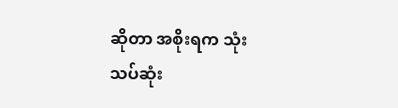ဆိုတာ အစိုးရက သုံးသပ်ဆုံး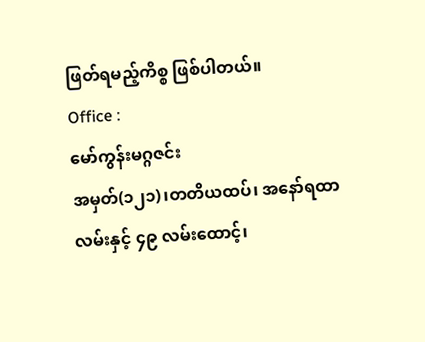ဖြတ်ရမည့်ကိစ္စ ဖြစ်ပါတယ်။
Office :
မော်ကွန်းမဂ္ဂဇင်း
အမှတ်(၁၂၁)၊တတိယထပ်၊ အနော်ရထာလမ်းနှင့် ၄၉ လမ်းထောင့်၊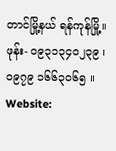တာင်မြို့နယ် ရန်ကုန်မြို့။
ဖုန်း- ဝ၉၃၁၃၄ဝ၂၃၉ ၊ ဝ၉၇၉ ၁၆၆၃ဝ၆၅ ။
Website: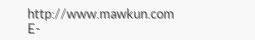http://www.mawkun.com
E-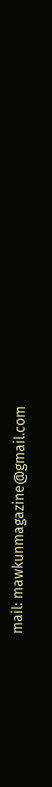mail: mawkunmagazine@gmail.com